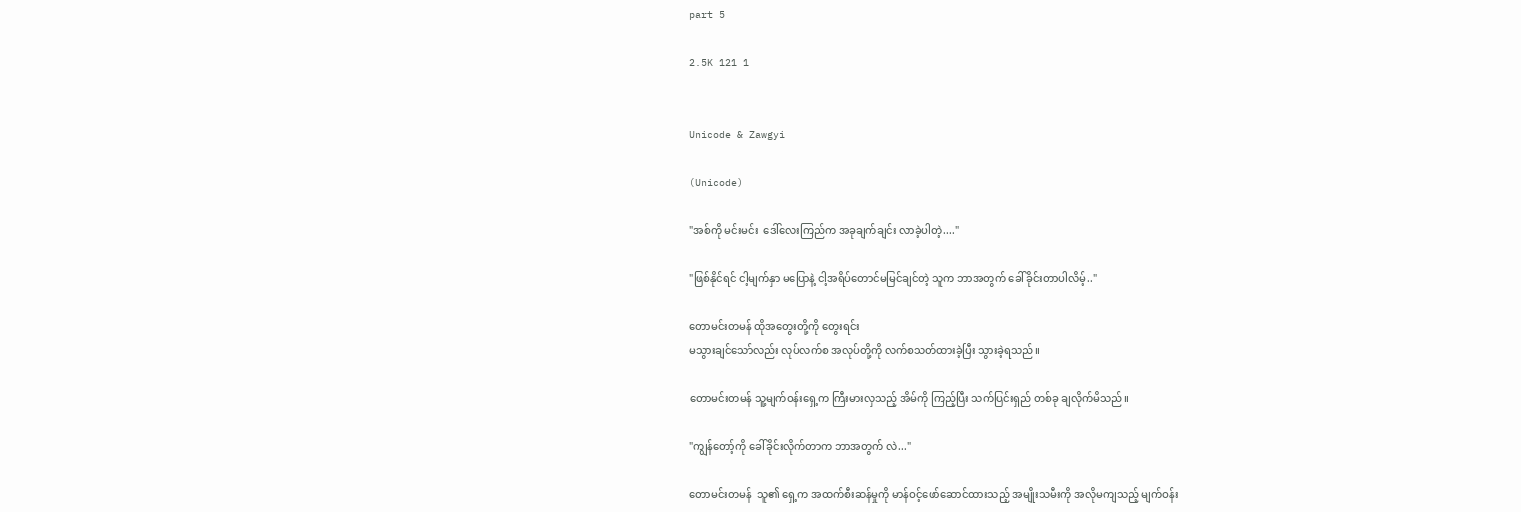part 5

2.5K 121 1


Unicode & Zawgyi

(Unicode)

"အစ်ကို မင်းမင်း  ဒေါ်လေးကြည်က အခုချက်ချင်း လာခဲ့ပါတဲ့...."

"ဖြစ်နိုင်ရင် ငါ့မျက်နှာ မပြောနဲ့ ငါ့အရိပ်တောင်မမြင်ချင်တဲ့ သူက ဘာအတွက် ခေါ်ခိုင်းတာပါလိမ့်.."

တောမင်းတမန် ထိုအတွေးတို့ကို တွေးရင်း
မသွားချင်သော်လည်း လုပ်လက်စ အလုပ်တို့ကို လက်စသတ်ထားခဲ့ပြီး သွားခဲ့ရသည်။

တောမင်းတမန် သူ့မျက်ဝန်းရှေ့က ကြီးမားလှသည့် အိမ်ကို ကြည့်ပြီး သက်ပြင်းရှည် တစ်ခု ချလိုက်မိသည်။

"ကျွန်တော့်ကို ခေါ်ခိုင်းလိုက်တာက ဘာအတွက် လဲ..."

တောမင်းတမန်  သူ၏ ရှေ့က အထက်စီးဆန်မှုကို မာန်ဝင့်ဖော်ဆောင်ထားသည့် အမျိုးသမီးကို အလိုမကျသည့် မျက်ဝန်း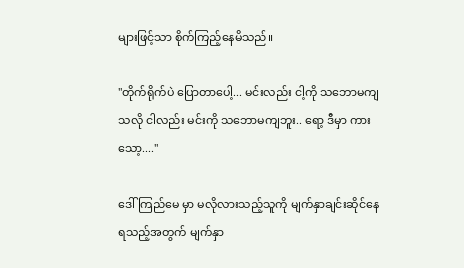များဖြင့်သာ စိုက်ကြည့်နေမိသည်။

"တိုက်ရိုက်ပဲ ပြောတာပေါ့... မင်းလည်း ငါ့ကို သဘောမကျသလို ငါလည်း မင်းကို သဘောမကျဘူး.. ရော့ ဒီမှာ ကားသော့...."

ဒေါ်ကြည်မေ မှာ မလိုလားသည့်သူကို မျက်နှာချင်းဆိုင်နေရသည့်အတွက် မျက်နှာ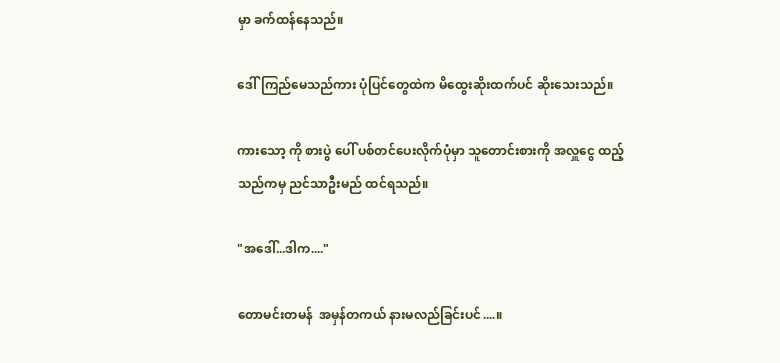မှာ ခက်ထန်နေသည်။

ဒေါ်ကြည်မေသည်ကား ပုံပြင်တွေထဲက မိထွေးဆိုးထက်ပင် ဆိုးသေးသည်။

ကားသော့ ကို စားပွဲ ပေါ် ပစ်တင်ပေးလိုက်ပုံမှာ သူတောင်းစားကို အလှူငွေ ထည့်သည်ကမှ ညင်သာဦးမည် ထင်ရသည်။

"အဒေါ်...ဒါက...."

တောမင်းတမန်  အမှန်တကယ် နားမလည်ခြင်းပင်....။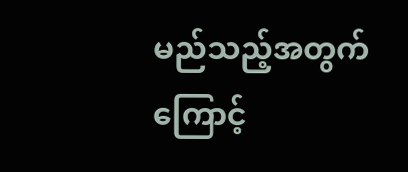မည်သည့်အတွက်ကြောင့်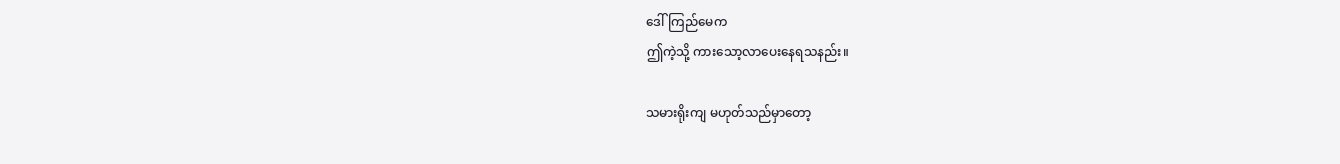ဒေါ်ကြည်မေက
ဤကဲ့သို့ ကားသော့လာပေးနေရသနည်း။

သမားရိုးကျ မဟုတ်သည်မှာတော့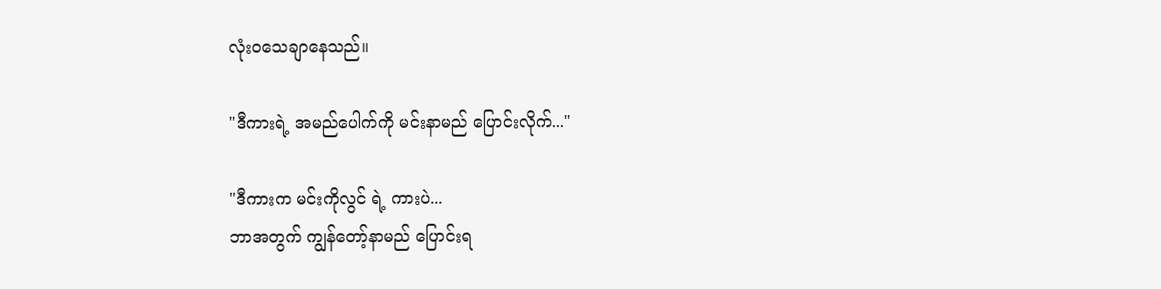လုံးဝသေချာနေသည်။

"ဒီကားရဲ့ အမည်ပေါက်ကို မင်းနာမည် ပြောင်းလိုက်..."

"ဒီကားက မင်းကိုလွင် ရဲ့ ကားပဲ...
ဘာအတွက် ကျွန်တော့်နာမည် ပြောင်းရ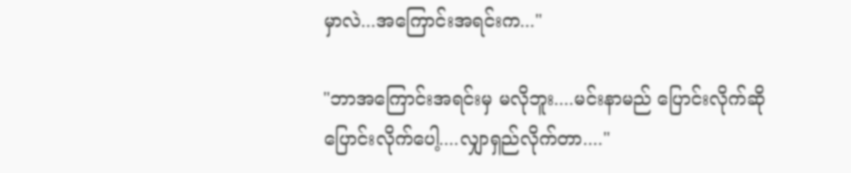မှာလဲ...အကြောင်းအရင်းက..."

"ဘာအကြောင်းအရင်းမှ မလိုဘူး....မင်းနာမည် ပြောင်းလိုက်ဆို ပြောင်းလိုက်ပေါ့....လျှာရှည်လိုက်တာ...."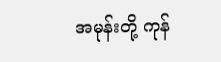အမုန်းတို့ ကုန်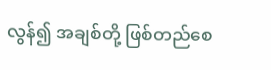လွန်၍ အချစ်တို့ ဖြစ်တည်စေ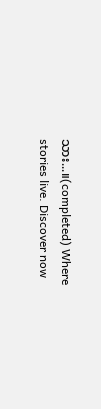သား...။(completed) Where stories live. Discover now